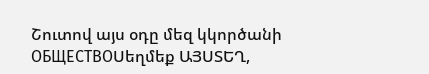Շուտով այս օդը մեզ կկործանի
ОБЩЕСТВОՍեղմեք ԱՅՍՏԵՂ,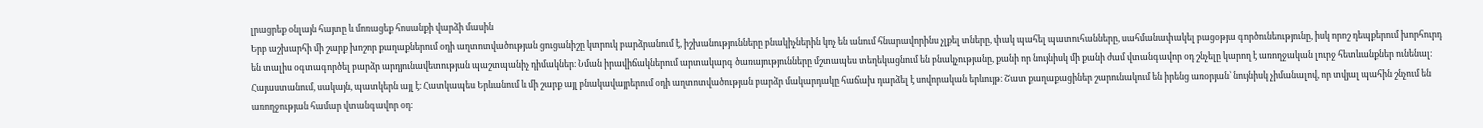լրացրեք օնլայն հայտը և մոռացեք հոսանքի վարձի մասին
Երբ աշխարհի մի շարք խոշոր քաղաքներում օդի աղտոտվածության ցուցանիշը կտրուկ բարձրանում է, իշխանությունները բնակիչներին կոչ են անում հնարավորինս չլքել տները, փակ պահել պատուհանները, սահմանափակել բացօթյա գործունեությունը, իսկ որոշ դեպքերում խորհուրդ են տալիս օգտագործել բարձր արդյունավետության պաշտպանիչ դիմակներ։ Նման իրավիճակներում արտակարգ ծառայությունները մշտապես տեղեկացնում են բնակչությանը, քանի որ նույնիսկ մի քանի ժամ վտանգավոր օդ շնչելը կարող է առողջական լուրջ հետևանքներ ունենալ։
Հայաստանում, սակայն, պատկերն այլ է։ Հատկապես Երևանում և մի շարք այլ բնակավայրերում օդի աղտոտվածության բարձր մակարդակը հաճախ դարձել է սովորական երևույթ։ Շատ քաղաքացիներ շարունակում են իրենց առօրյան՝ նույնիսկ չիմանալով, որ տվյալ պահին շնչում են առողջության համար վտանգավոր օդ։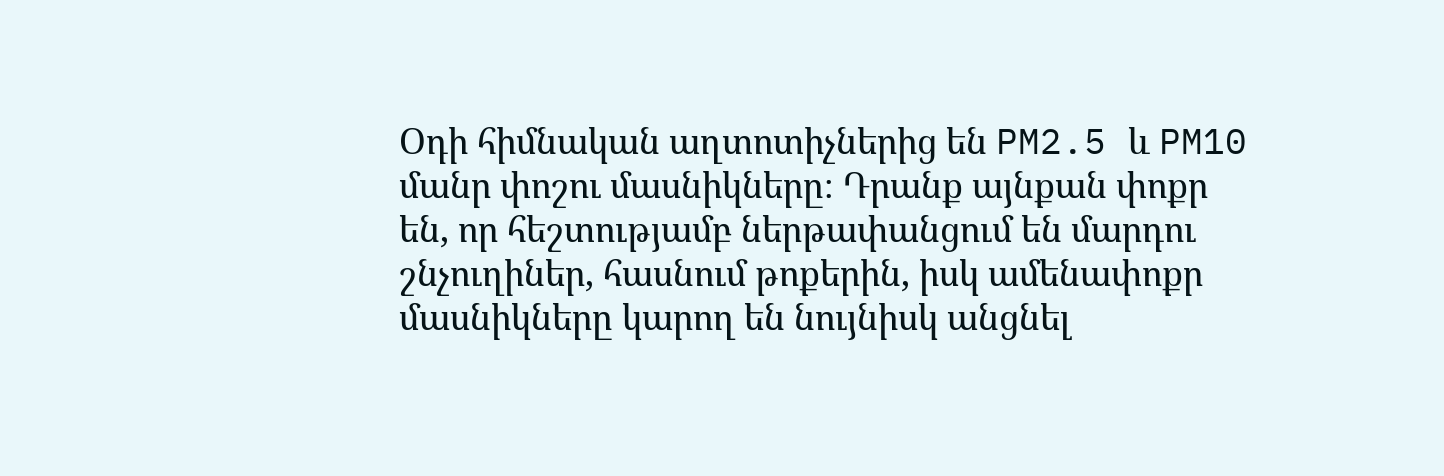Օդի հիմնական աղտոտիչներից են PM2.5 և PM10 մանր փոշու մասնիկները։ Դրանք այնքան փոքր են, որ հեշտությամբ ներթափանցում են մարդու շնչուղիներ, հասնում թոքերին, իսկ ամենափոքր մասնիկները կարող են նույնիսկ անցնել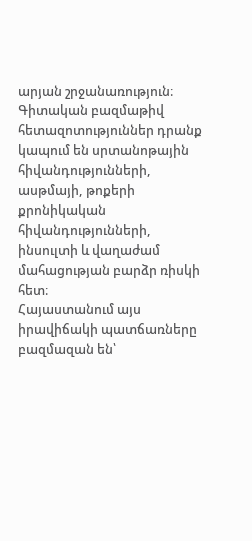արյան շրջանառություն։ Գիտական բազմաթիվ հետազոտություններ դրանք կապում են սրտանոթային հիվանդությունների, ասթմայի, թոքերի քրոնիկական հիվանդությունների, ինսուլտի և վաղաժամ մահացության բարձր ռիսկի հետ։
Հայաստանում այս իրավիճակի պատճառները բազմազան են՝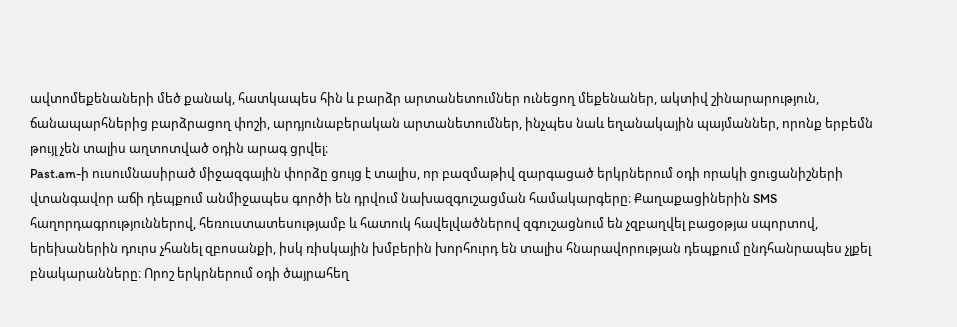ավտոմեքենաների մեծ քանակ, հատկապես հին և բարձր արտանետումներ ունեցող մեքենաներ, ակտիվ շինարարություն, ճանապարհներից բարձրացող փոշի, արդյունաբերական արտանետումներ, ինչպես նաև եղանակային պայմաններ, որոնք երբեմն թույլ չեն տալիս աղտոտված օդին արագ ցրվել։
Past.am-ի ուսումնասիրած միջազգային փորձը ցույց է տալիս, որ բազմաթիվ զարգացած երկրներում օդի որակի ցուցանիշների վտանգավոր աճի դեպքում անմիջապես գործի են դրվում նախազգուշացման համակարգերը։ Քաղաքացիներին SMS հաղորդագրություններով, հեռուստատեսությամբ և հատուկ հավելվածներով զգուշացնում են չզբաղվել բացօթյա սպորտով, երեխաներին դուրս չհանել զբոսանքի, իսկ ռիսկային խմբերին խորհուրդ են տալիս հնարավորության դեպքում ընդհանրապես չլքել բնակարանները։ Որոշ երկրներում օդի ծայրահեղ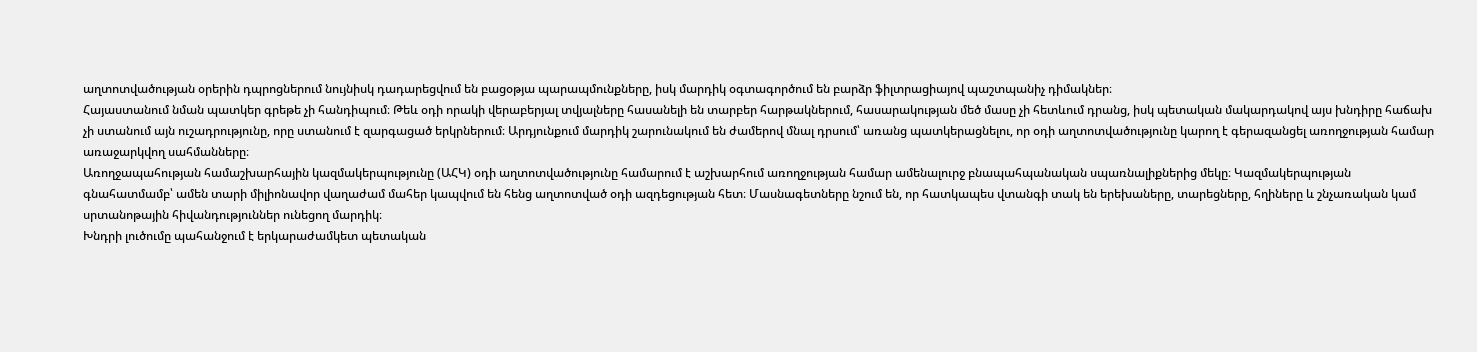աղտոտվածության օրերին դպրոցներում նույնիսկ դադարեցվում են բացօթյա պարապմունքները, իսկ մարդիկ օգտագործում են բարձր ֆիլտրացիայով պաշտպանիչ դիմակներ։
Հայաստանում նման պատկեր գրեթե չի հանդիպում։ Թեև օդի որակի վերաբերյալ տվյալները հասանելի են տարբեր հարթակներում, հասարակության մեծ մասը չի հետևում դրանց, իսկ պետական մակարդակով այս խնդիրը հաճախ չի ստանում այն ուշադրությունը, որը ստանում է զարգացած երկրներում։ Արդյունքում մարդիկ շարունակում են ժամերով մնալ դրսում՝ առանց պատկերացնելու, որ օդի աղտոտվածությունը կարող է գերազանցել առողջության համար առաջարկվող սահմանները։
Առողջապահության համաշխարհային կազմակերպությունը (ԱՀԿ) օդի աղտոտվածությունը համարում է աշխարհում առողջության համար ամենալուրջ բնապահպանական սպառնալիքներից մեկը։ Կազմակերպության գնահատմամբ՝ ամեն տարի միլիոնավոր վաղաժամ մահեր կապվում են հենց աղտոտված օդի ազդեցության հետ։ Մասնագետները նշում են, որ հատկապես վտանգի տակ են երեխաները, տարեցները, հղիները և շնչառական կամ սրտանոթային հիվանդություններ ունեցող մարդիկ։
Խնդրի լուծումը պահանջում է երկարաժամկետ պետական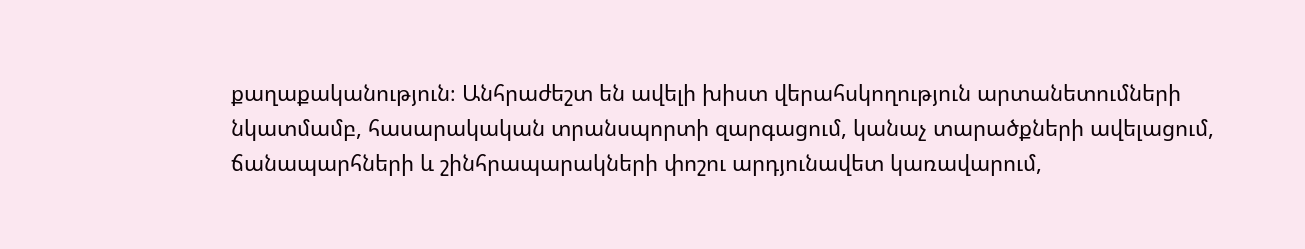քաղաքականություն։ Անհրաժեշտ են ավելի խիստ վերահսկողություն արտանետումների նկատմամբ, հասարակական տրանսպորտի զարգացում, կանաչ տարածքների ավելացում, ճանապարհների և շինհրապարակների փոշու արդյունավետ կառավարում,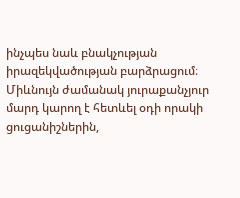ինչպես նաև բնակչության իրազեկվածության բարձրացում։ Միևնույն ժամանակ յուրաքանչյուր մարդ կարող է հետևել օդի որակի ցուցանիշներին,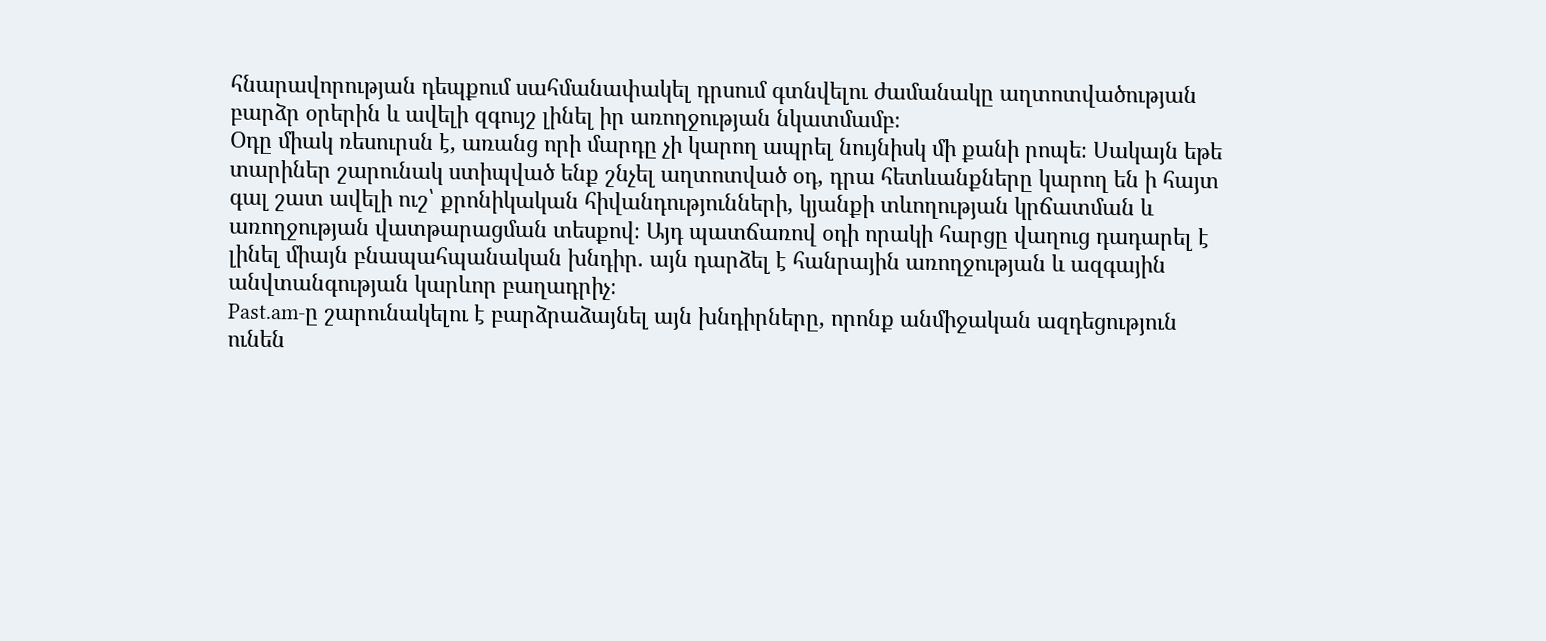հնարավորության դեպքում սահմանափակել դրսում գտնվելու ժամանակը աղտոտվածության բարձր օրերին և ավելի զգույշ լինել իր առողջության նկատմամբ։
Օդը միակ ռեսուրսն է, առանց որի մարդը չի կարող ապրել նույնիսկ մի քանի րոպե։ Սակայն եթե տարիներ շարունակ ստիպված ենք շնչել աղտոտված օդ, դրա հետևանքները կարող են ի հայտ գալ շատ ավելի ուշ՝ քրոնիկական հիվանդությունների, կյանքի տևողության կրճատման և առողջության վատթարացման տեսքով։ Այդ պատճառով օդի որակի հարցը վաղուց դադարել է լինել միայն բնապահպանական խնդիր. այն դարձել է հանրային առողջության և ազգային անվտանգության կարևոր բաղադրիչ։
Past.am-ը շարունակելու է բարձրաձայնել այն խնդիրները, որոնք անմիջական ազդեցություն ունեն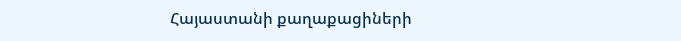Հայաստանի քաղաքացիների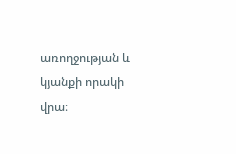առողջության և կյանքի որակի վրա։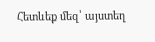Հետևեք մեզ՝ այստեղ